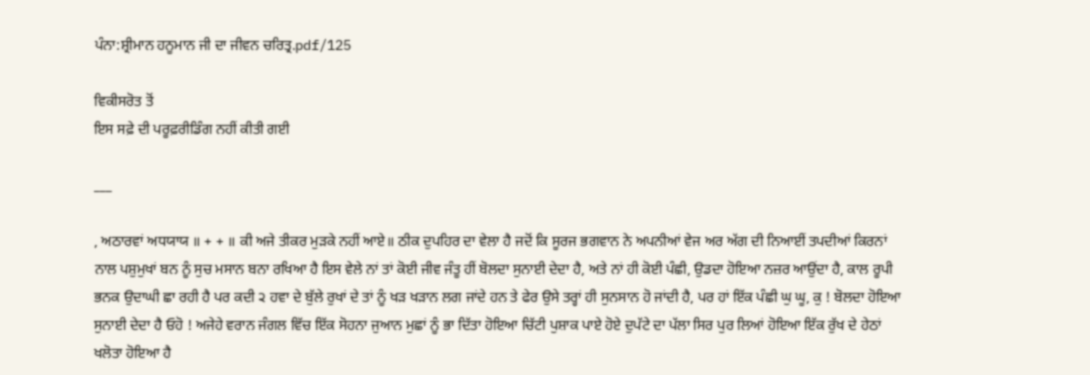ਪੰਨਾ:ਸ਼੍ਰੀਮਾਨ ਹਨੂਮਾਨ ਜੀ ਦਾ ਜੀਵਨ ਚਰਿਤ੍ਰ.pdf/125

ਵਿਕੀਸਰੋਤ ਤੋਂ
ਇਸ ਸਫ਼ੇ ਦੀ ਪਰੂਫ਼ਰੀਡਿੰਗ ਨਹੀਂ ਕੀਤੀ ਗਈ

___

, ਅਠਾਰਵਾਂ ਅਧਯਾਯ ॥ + + ॥ ਕੀ ਅਜੇ ਤੀਕਰ ਮੁੜਕੇ ਨਹੀਂ ਆਏ॥ ਠੀਕ ਦੁਪਹਿਰ ਦਾ ਵੇਲਾ ਹੈ ਜਦੋਂ ਕਿ ਸੂਰਜ ਭਗਵਾਨ ਨੇ ਅਪਨੀਆਂ ਵੇਜ ਅਰ ਅੱਗ ਦੀ ਨਿਆਈਂ ਤਪਦੀਆਂ ਕਿਰਨਾਂ ਨਾਲ ਪਸ਼ੁਮੁਖਾਂ ਬਨ ਨੂੰ ਸੁਚ ਮਸਾਨ ਬਨਾ ਰਖਿਆ ਹੈ ਇਸ ਵੇਲੇ ਨਾਂ ਤਾਂ ਕੋਈ ਜੀਵ ਜੰਤੂ ਹੀਂ ਬੋਲਦਾ ਸੁਨਾਈ ਦੇਦਾ ਹੈ, ਅਤੇ ਨਾਂ ਹੀ ਕੋਈ ਪੰਛੀ, ਉਡਦਾ ਹੋਇਆ ਨਜ਼ਰ ਆਉਂਦਾ ਹੈ, ਕਾਲ ਰੂਪੀ ਭਨਕ ਉਦਾਘੀ ਛਾ ਰਹੀ ਹੈ ਪਰ ਕਦੀ ੨ ਹਵਾ ਦੇ ਬੁੱਲੇ ਰੁਖਾਂ ਦੇ ਤਾਂ ਨੂੰ ਖੜ ਖੜਾਨ ਲਗ ਜਾਂਦੇ ਹਨ ਤੇ ਫੇਰ ਉਸੇ ਤਰ੍ਹਾਂ ਹੀ ਸੁਨਸਾਨ ਹੋ ਜਾਂਦੀ ਹੈ, ਪਰ ਹਾਂ ਇੱਕ ਪੰਛੀ ਘੁ ਘੂ, ਕੁ ! ਬੋਲਦਾ ਹੋਇਆ ਸੁਨਾਈ ਦੇਦਾ ਹੈ ਓਹੋ ! ਅਜੇਹੇ ਵਰਾਨ ਜੰਗਲ ਵਿੱਚ ਇੱਕ ਸੋਹਨਾ ਜੁਆਨ ਮੁਛਾਂ ਨੂੰ ਭਾ ਦਿੱਤਾ ਹੋਇਆ ਚਿੱਟੀ ਪੁਸ਼ਾਕ ਪਾਏ ਹੋਏ ਦੁਪੱਟੇ ਦਾ ਪੱਲਾ ਸਿਰ ਪੁਰ ਲਿਆਂ ਹੋਇਆ ਇੱਕ ਰੁੱਖ ਦੇ ਹੇਠਾਂ ਖਲੋਤਾ ਹੋਇਆ ਹੈ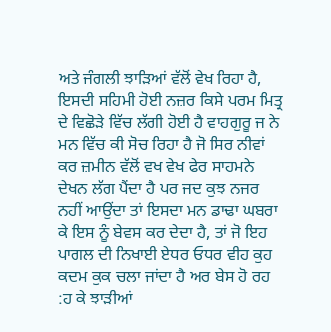ਅਤੇ ਜੰਗਲੀ ਝਾੜਿਆਂ ਵੱਲੋਂ ਵੇਖ ਰਿਹਾ ਹੈ, ਇਸਦੀ ਸਹਿਮੀ ਹੋਈ ਨਜ਼ਰ ਕਿਸੇ ਪਰਮ ਮਿਤ੍ਰ ਦੇ ਵਿਛੋੜੇ ਵਿੱਚ ਲੱਗੀ ਹੋਈ ਹੈ ਵਾਹਗੁਰੂ ਜ ਨੇ ਮਨ ਵਿੱਚ ਕੀ ਸੋਚ ਰਿਹਾ ਹੈ ਜੋ ਸਿਰ ਨੀਵਾਂ ਕਰ ਜ਼ਮੀਨ ਵੱਲੋਂ ਵਖ ਵੇਖ ਫੇਰ ਸਾਹਮਨੇ ਦੇਖਨ ਲੱਗ ਪੈਂਦਾ ਹੈ ਪਰ ਜਦ ਕੁਝ ਨਜਰ ਨਹੀਂ ਆਉਂਦਾ ਤਾਂ ਇਸਦਾ ਮਨ ਡਾਢਾ ਘਬਰਾ ਕੇ ਇਸ ਨੂੰ ਬੇਵਸ ਕਰ ਦੇਦਾ ਹੈ, ਤਾਂ ਜੋ ਇਹ ਪਾਗਲ ਦੀ ਨਿਖਾਈ ਏਧਰ ਓਧਰ ਵੀਹ ਕੁਹ ਕਦਮ ਕੁਕ ਚਲਾ ਜਾਂਦਾ ਹੈ ਅਰ ਬੇਸ ਹੋ ਰਹ :ਹ ਕੇ ਝਾੜੀਆਂ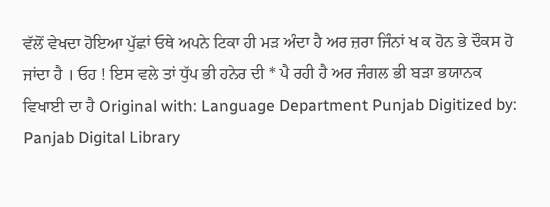ਵੱਲੋਂ ਵੇਖਦਾ ਹੋਇਆ ਪੁੱਛਾਂ ਓਥੇ ਅਪਨੇ ਟਿਕਾ ਹੀ ਮੜ ਅੰਦਾ ਹੈ ਅਰ ਜ਼ਰਾ ਜਿੰਨਾਂ ਖ ਕ ਹੋਨ ਭੇ ਦੌਕਸ ਹੋ ਜਾਂਦਾ ਹੈ । ਓਹ ! ਇਸ ਵਲੇ ਤਾਂ ਧੁੱਪ ਭੀ ਹਨੇਰ ਦੀ * ਪੈ ਰਹੀ ਹੈ ਅਰ ਜੰਗਲ ਭੀ ਬੜਾ ਭਯਾਨਕ ਵਿਖਾਈ ਦਾ ਹੈ Original with: Language Department Punjab Digitized by: Panjab Digital Library